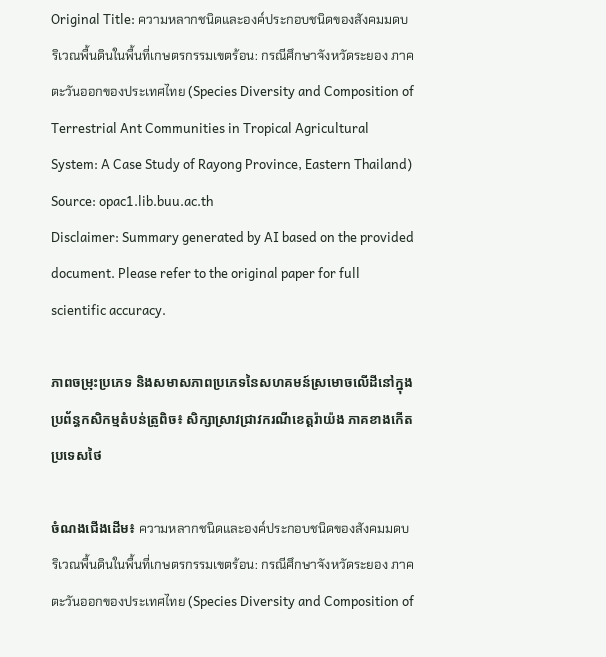Original Title: ความหลากชนิดและองค์ประกอบชนิดของสังคมมดบริเวณพื้นดินในพื้นที่เกษตรกรรมเขตร้อน: กรณีศึกษาจังหวัดระยอง ภาคตะวันออกของประเทศไทย (Species Diversity and Composition of Terrestrial Ant Communities in Tropical Agricultural System: A Case Study of Rayong Province, Eastern Thailand)
Source: opac1.lib.buu.ac.th
Disclaimer: Summary generated by AI based on the provided document. Please refer to the original paper for full scientific accuracy.

ភាពចម្រុះប្រភេទ និងសមាសភាពប្រភេទនៃសហគមន៍ស្រមោចលើដីនៅក្នុងប្រព័ន្ធកសិកម្មតំបន់ត្រូពិច៖ សិក្សាស្រាវជ្រាវករណីខេត្តរ៉ាយ៉ង ភាគខាងកើតប្រទេសថៃ

ចំណងជើងដើម៖ ความหลากชนิดและองค์ประกอบชนิดของสังคมมดบริเวณพื้นดินในพื้นที่เกษตรกรรมเขตร้อน: กรณีศึกษาจังหวัดระยอง ภาคตะวันออกของประเทศไทย (Species Diversity and Composition of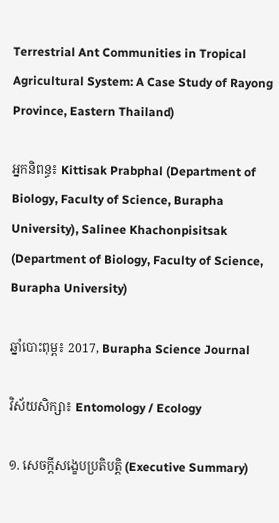Terrestrial Ant Communities in Tropical Agricultural System: A Case Study of Rayong Province, Eastern Thailand)

អ្នកនិពន្ធ៖ Kittisak Prabphal (Department of Biology, Faculty of Science, Burapha University), Salinee Khachonpisitsak (Department of Biology, Faculty of Science, Burapha University)

ឆ្នាំបោះពុម្ព៖ 2017, Burapha Science Journal

វិស័យសិក្សា៖ Entomology / Ecology

១. សេចក្តីសង្ខេបប្រតិបត្តិ (Executive Summary)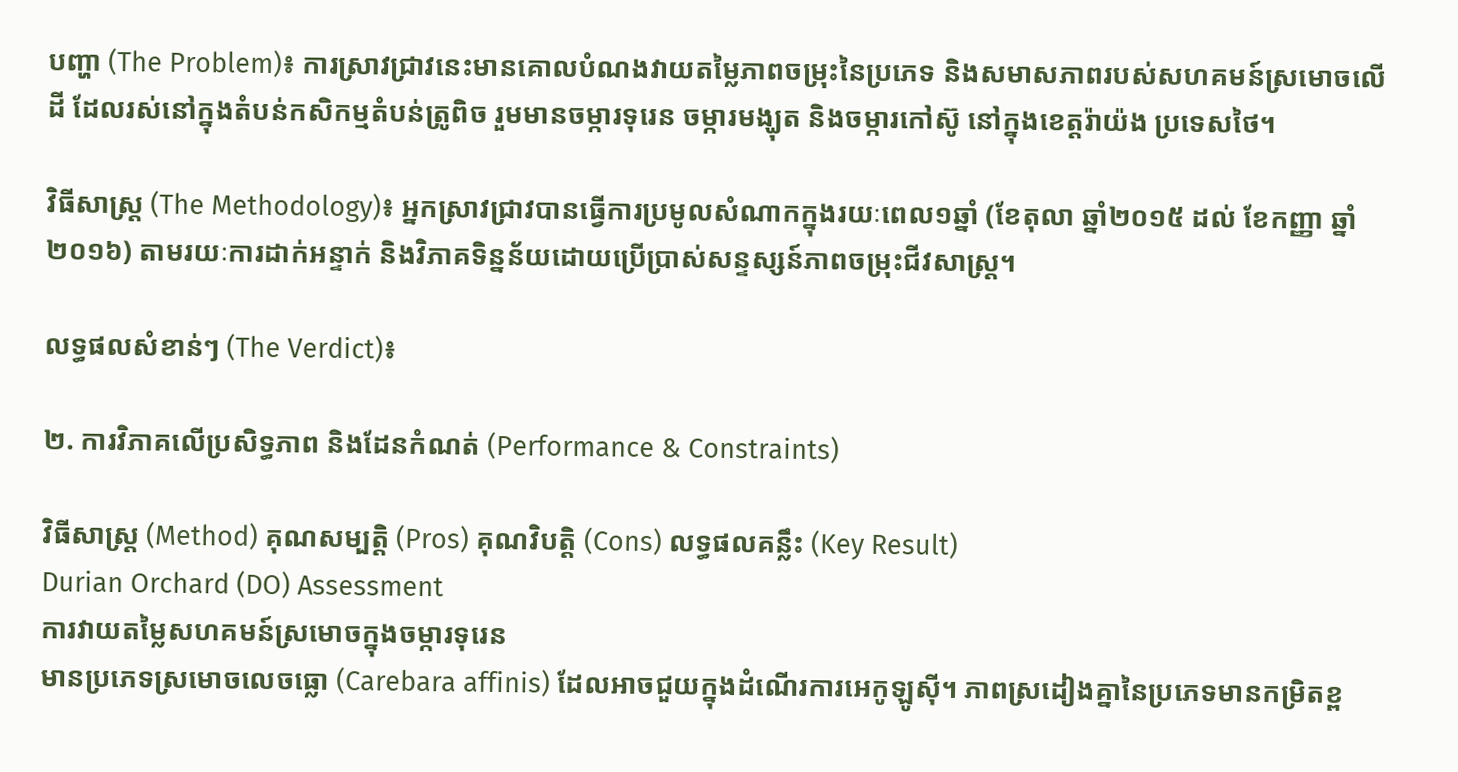បញ្ហា (The Problem)៖ ការស្រាវជ្រាវនេះមានគោលបំណងវាយតម្លៃភាពចម្រុះនៃប្រភេទ និងសមាសភាពរបស់សហគមន៍ស្រមោចលើដី ដែលរស់នៅក្នុងតំបន់កសិកម្មតំបន់ត្រូពិច រួមមានចម្ការទុរេន ចម្ការមង្ឃុត និងចម្ការកៅស៊ូ នៅក្នុងខេត្តរ៉ាយ៉ង ប្រទេសថៃ។

វិធីសាស្ត្រ (The Methodology)៖ អ្នកស្រាវជ្រាវបានធ្វើការប្រមូលសំណាកក្នុងរយៈពេល១ឆ្នាំ (ខែតុលា ឆ្នាំ២០១៥ ដល់ ខែកញ្ញា ឆ្នាំ២០១៦) តាមរយៈការដាក់អន្ទាក់ និងវិភាគទិន្នន័យដោយប្រើប្រាស់សន្ទស្សន៍ភាពចម្រុះជីវសាស្ត្រ។

លទ្ធផលសំខាន់ៗ (The Verdict)៖

២. ការវិភាគលើប្រសិទ្ធភាព និងដែនកំណត់ (Performance & Constraints)

វិធីសាស្ត្រ (Method) គុណសម្បត្តិ (Pros) គុណវិបត្តិ (Cons) លទ្ធផលគន្លឹះ (Key Result)
Durian Orchard (DO) Assessment
ការវាយតម្លៃសហគមន៍ស្រមោចក្នុងចម្ការទុរេន
មានប្រភេទស្រមោចលេចធ្លោ (Carebara affinis) ដែលអាចជួយក្នុងដំណើរការអេកូឡូស៊ី។ ភាពស្រដៀងគ្នានៃប្រភេទមានកម្រិតខ្ព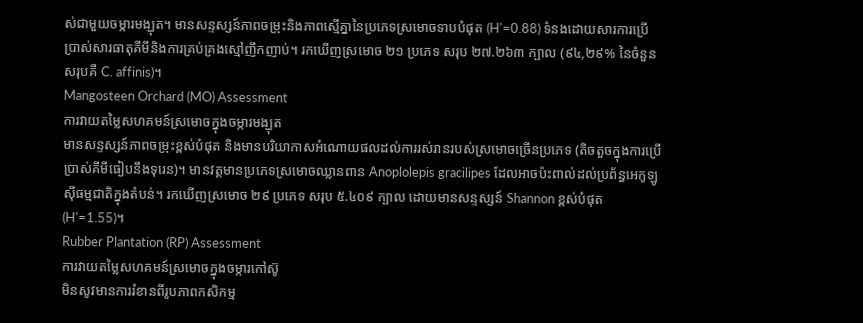ស់ជាមួយចម្ការមង្ឃុត។ មានសន្ទស្សន៍ភាពចម្រុះនិងភាពស្មើគ្នានៃប្រភេទស្រមោចទាបបំផុត (H'=0.88) ទំនងដោយសារការប្រើប្រាស់សារធាតុគីមីនិងការគ្រប់គ្រងស្មៅញឹកញាប់។ រកឃើញស្រមោច ២១ ប្រភេទ សរុប ២៧.២៦៣ ក្បាល (៩៤,២៩% នៃចំនួនសរុបគឺ C. affinis)។
Mangosteen Orchard (MO) Assessment
ការវាយតម្លៃសហគមន៍ស្រមោចក្នុងចម្ការមង្ឃុត
មានសន្ទស្សន៍ភាពចម្រុះខ្ពស់បំផុត និងមានបរិយាកាសអំណោយផលដល់ការរស់រានរបស់ស្រមោចច្រើនប្រភេទ (តិចតួចក្នុងការប្រើប្រាស់គីមីធៀបនឹងទុរេន)។ មានវត្តមានប្រភេទស្រមោចឈ្លានពាន Anoplolepis gracilipes ដែលអាចប៉ះពាល់ដល់ប្រព័ន្ធអេកូឡូស៊ីធម្មជាតិក្នុងតំបន់។ រកឃើញស្រមោច ២៩ ប្រភេទ សរុប ៥.៤០៩ ក្បាល ដោយមានសន្ទស្សន៍ Shannon ខ្ពស់បំផុត (H'=1.55)។
Rubber Plantation (RP) Assessment
ការវាយតម្លៃសហគមន៍ស្រមោចក្នុងចម្ការកៅស៊ូ
មិនសូវមានការរំខានពីរូបភាពកសិកម្ម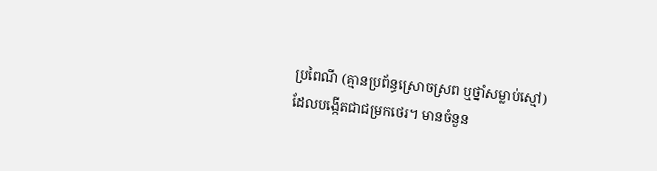ប្រពៃណី (គ្មានប្រព័ន្ធស្រោចស្រព ឬថ្នាំសម្លាប់ស្មៅ) ដែលបង្កើតជាជម្រកថេរ។ មានចំនួន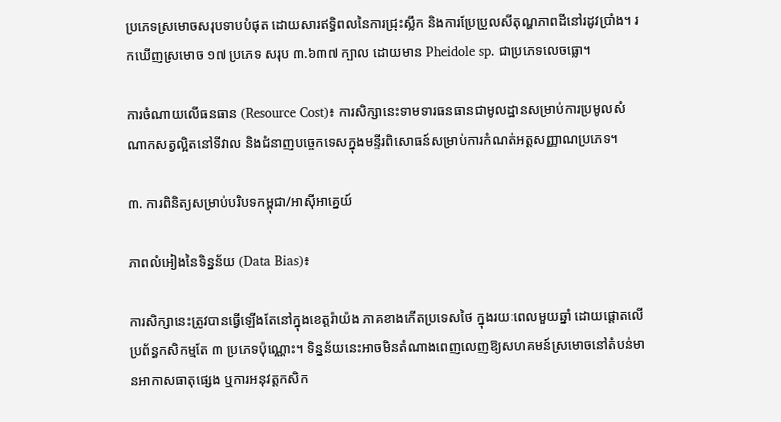ប្រភេទស្រមោចសរុបទាបបំផុត ដោយសារឥទ្ធិពលនៃការជ្រុះស្លឹក និងការប្រែប្រួលសីតុណ្ហភាពដីនៅរដូវប្រាំង។ រកឃើញស្រមោច ១៧ ប្រភេទ សរុប ៣.៦៣៧ ក្បាល ដោយមាន Pheidole sp. ជាប្រភេទលេចធ្លោ។

ការចំណាយលើធនធាន (Resource Cost)៖ ការសិក្សានេះទាមទារធនធានជាមូលដ្ឋានសម្រាប់ការប្រមូលសំណាកសត្វល្អិតនៅទីវាល និងជំនាញបច្ចេកទេសក្នុងមន្ទីរពិសោធន៍សម្រាប់ការកំណត់អត្តសញ្ញាណប្រភេទ។

៣. ការពិនិត្យសម្រាប់បរិបទកម្ពុជា/អាស៊ីអាគ្នេយ៍

ភាពលំអៀងនៃទិន្នន័យ (Data Bias)៖

ការសិក្សានេះត្រូវបានធ្វើឡើងតែនៅក្នុងខេត្តរ៉ាយ៉ង ភាគខាងកើតប្រទេសថៃ ក្នុងរយៈពេលមួយឆ្នាំ ដោយផ្តោតលើប្រព័ន្ធកសិកម្មតែ ៣ ប្រភេទប៉ុណ្ណោះ។ ទិន្នន័យនេះអាចមិនតំណាងពេញលេញឱ្យសហគមន៍ស្រមោចនៅតំបន់មានអាកាសធាតុផ្សេង ឬការអនុវត្តកសិក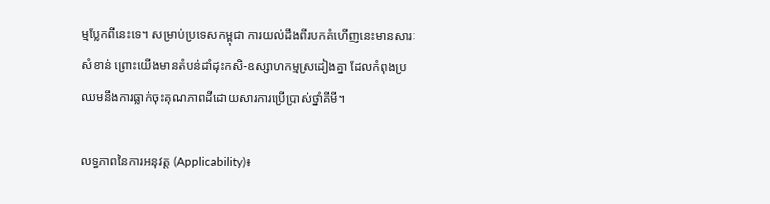ម្មប្លែកពីនេះទេ។ សម្រាប់ប្រទេសកម្ពុជា ការយល់ដឹងពីរបកគំហើញនេះមានសារៈសំខាន់ ព្រោះយើងមានតំបន់ដាំដុះកសិ-ឧស្សាហកម្មស្រដៀងគ្នា ដែលកំពុងប្រឈមនឹងការធ្លាក់ចុះគុណភាពដីដោយសារការប្រើប្រាស់ថ្នាំគីមី។

លទ្ធភាពនៃការអនុវត្ត (Applicability)៖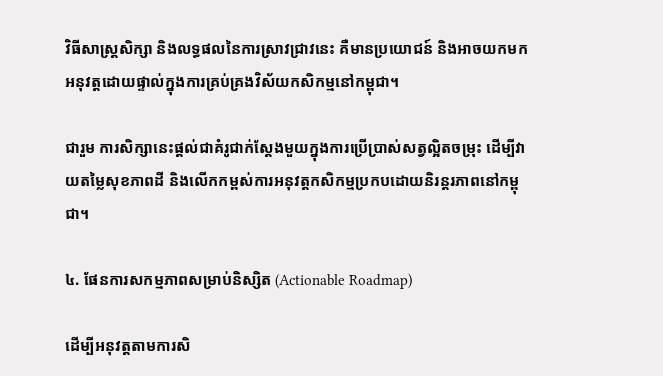វិធីសាស្ត្រសិក្សា និងលទ្ធផលនៃការស្រាវជ្រាវនេះ គឺមានប្រយោជន៍ និងអាចយកមកអនុវត្តដោយផ្ទាល់ក្នុងការគ្រប់គ្រងវិស័យកសិកម្មនៅកម្ពុជា។

ជារួម ការសិក្សានេះផ្តល់ជាគំរូជាក់ស្តែងមួយក្នុងការប្រើប្រាស់សត្វល្អិតចម្រុះ ដើម្បីវាយតម្លៃសុខភាពដី និងលើកកម្ពស់ការអនុវត្តកសិកម្មប្រកបដោយនិរន្តរភាពនៅកម្ពុជា។

៤. ផែនការសកម្មភាពសម្រាប់និស្សិត (Actionable Roadmap)

ដើម្បីអនុវត្តតាមការសិ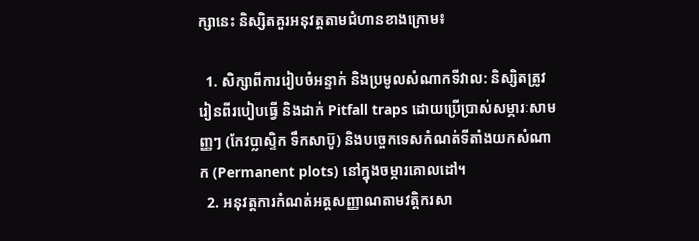ក្សានេះ និស្សិតគួរអនុវត្តតាមជំហានខាងក្រោម៖

  1. សិក្សាពីការរៀបចំអន្ទាក់ និងប្រមូលសំណាកទីវាល: និស្សិតត្រូវរៀនពីរបៀបធ្វើ និងដាក់ Pitfall traps ដោយប្រើប្រាស់សម្ភារៈសាមញ្ញៗ (កែវប្លាស្ទិក ទឹកសាប៊ូ) និងបច្ចេកទេសកំណត់ទីតាំងយកសំណាក (Permanent plots) នៅក្នុងចម្ការគោលដៅ។
  2. អនុវត្តការកំណត់អត្តសញ្ញាណតាមវត្តិករសា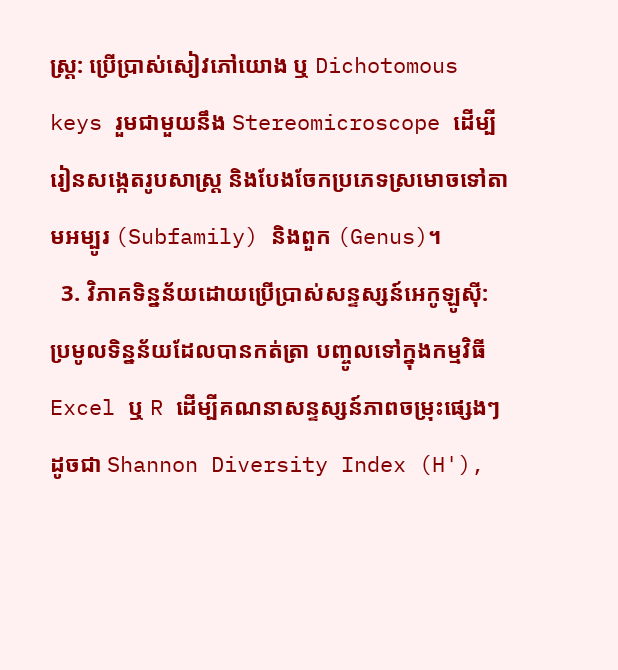ស្ត្រ: ប្រើប្រាស់សៀវភៅយោង ឬ Dichotomous keys រួមជាមួយនឹង Stereomicroscope ដើម្បីរៀនសង្កេតរូបសាស្ត្រ និងបែងចែកប្រភេទស្រមោចទៅតាមអម្បូរ (Subfamily) និងពួក (Genus)។
  3. វិភាគទិន្នន័យដោយប្រើប្រាស់សន្ទស្សន៍អេកូឡូស៊ី: ប្រមូលទិន្នន័យដែលបានកត់ត្រា បញ្ចូលទៅក្នុងកម្មវិធី Excel ឬ R ដើម្បីគណនាសន្ទស្សន៍ភាពចម្រុះផ្សេងៗ ដូចជា Shannon Diversity Index (H'),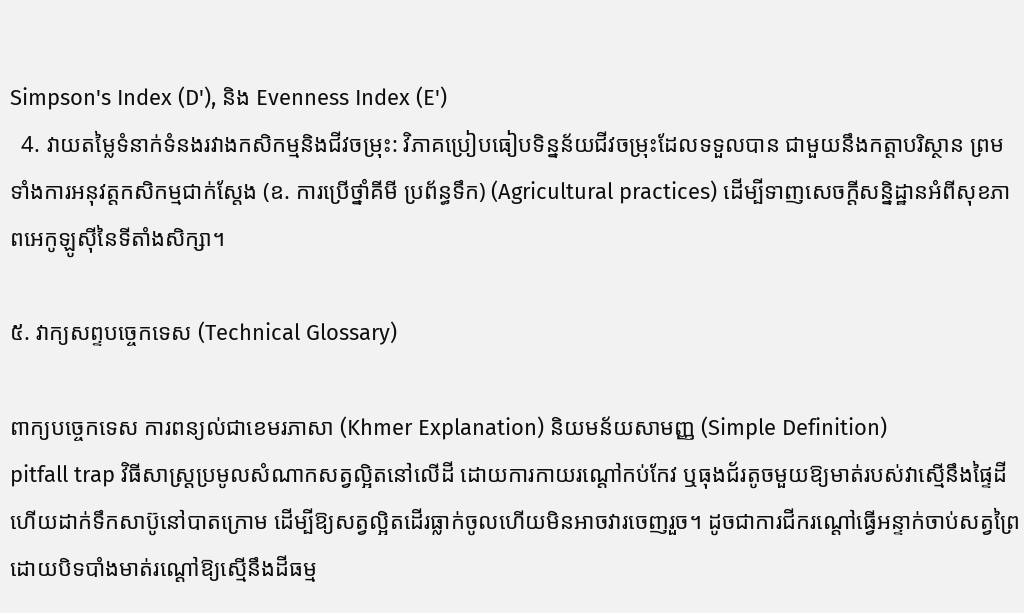Simpson's Index (D'), និង Evenness Index (E')
  4. វាយតម្លៃទំនាក់ទំនងរវាងកសិកម្មនិងជីវចម្រុះ: វិភាគប្រៀបធៀបទិន្នន័យជីវចម្រុះដែលទទួលបាន ជាមួយនឹងកត្តាបរិស្ថាន ព្រមទាំងការអនុវត្តកសិកម្មជាក់ស្តែង (ឧ. ការប្រើថ្នាំគីមី ប្រព័ន្ធទឹក) (Agricultural practices) ដើម្បីទាញសេចក្តីសន្និដ្ឋានអំពីសុខភាពអេកូឡូស៊ីនៃទីតាំងសិក្សា។

៥. វាក្យសព្ទបច្ចេកទេស (Technical Glossary)

ពាក្យបច្ចេកទេស ការពន្យល់ជាខេមរភាសា (Khmer Explanation) និយមន័យសាមញ្ញ (Simple Definition)
pitfall trap វិធីសាស្ត្រប្រមូលសំណាកសត្វល្អិតនៅលើដី ដោយការកាយរណ្ដៅកប់កែវ ឬធុងជ័រតូចមួយឱ្យមាត់របស់វាស្មើនឹងផ្ទៃដី ហើយដាក់ទឹកសាប៊ូនៅបាតក្រោម ដើម្បីឱ្យសត្វល្អិតដើរធ្លាក់ចូលហើយមិនអាចវារចេញរួច។ ដូចជាការជីករណ្ដៅធ្វើអន្ទាក់ចាប់សត្វព្រៃ ដោយបិទបាំងមាត់រណ្ដៅឱ្យស្មើនឹងដីធម្ម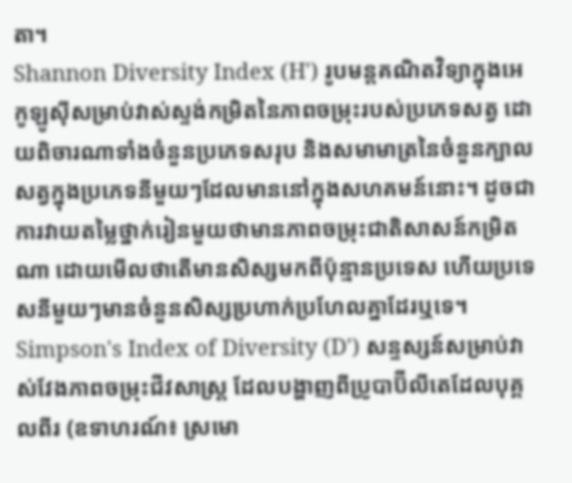តា។
Shannon Diversity Index (H') រូបមន្តគណិតវិទ្យាក្នុងអេកូឡូស៊ីសម្រាប់វាស់ស្ទង់កម្រិតនៃភាពចម្រុះរបស់ប្រភេទសត្វ ដោយពិចារណាទាំងចំនួនប្រភេទសរុប និងសមាមាត្រនៃចំនួនក្បាលសត្វក្នុងប្រភេទនីមួយៗដែលមាននៅក្នុងសហគមន៍នោះ។ ដូចជាការវាយតម្លៃថ្នាក់រៀនមួយថាមានភាពចម្រុះជាតិសាសន៍កម្រិតណា ដោយមើលថាតើមានសិស្សមកពីប៉ុន្មានប្រទេស ហើយប្រទេសនីមួយៗមានចំនួនសិស្សប្រហាក់ប្រហែលគ្នាដែរឬទេ។
Simpson's Index of Diversity (D') សន្ទស្សន៍សម្រាប់វាស់វែងភាពចម្រុះជីវសាស្ត្រ ដែលបង្ហាញពីប្រូបាប៊ីលីតេដែលបុគ្គលពីរ (ឧទាហរណ៍៖ ស្រមោ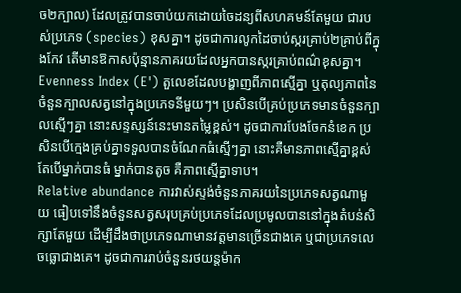ច២ក្បាល) ដែលត្រូវបានចាប់យកដោយចៃដន្យពីសហគមន៍តែមួយ ជារបស់ប្រភេទ (species) ខុសគ្នា។ ដូចជាការលូកដៃចាប់ស្ករគ្រាប់២គ្រាប់ពីក្នុងកែវ តើមានឱកាសប៉ុន្មានភាគរយដែលអ្នកបានស្ករគ្រាប់ពណ៌ខុសគ្នា។
Evenness Index (E') តួលេខដែលបង្ហាញពីភាពស្មើគ្នា ឬតុល្យភាពនៃចំនួនក្បាលសត្វនៅក្នុងប្រភេទនីមួយៗ។ ប្រសិនបើគ្រប់ប្រភេទមានចំនួនក្បាលស្មើៗគ្នា នោះសន្ទស្សន៍នេះមានតម្លៃខ្ពស់។ ដូចជាការបែងចែកនំខេក ប្រសិនបើក្មេងគ្រប់គ្នាទទួលបានចំណែកធំស្មើៗគ្នា នោះគឺមានភាពស្មើគ្នាខ្ពស់ តែបើម្នាក់បានធំ ម្នាក់បានតូច គឺភាពស្មើគ្នាទាប។
Relative abundance ការវាស់ស្ទង់ចំនួនភាគរយនៃប្រភេទសត្វណាមួយ ធៀបទៅនឹងចំនួនសត្វសរុបគ្រប់ប្រភេទដែលប្រមូលបាននៅក្នុងតំបន់សិក្សាតែមួយ ដើម្បីដឹងថាប្រភេទណាមានវត្តមានច្រើនជាងគេ ឬជាប្រភេទលេចធ្លោជាងគេ។ ដូចជាការរាប់ចំនួនរថយន្តម៉ាក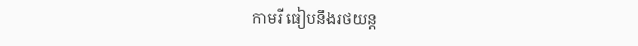កាមរី ធៀបនឹងរថយន្ត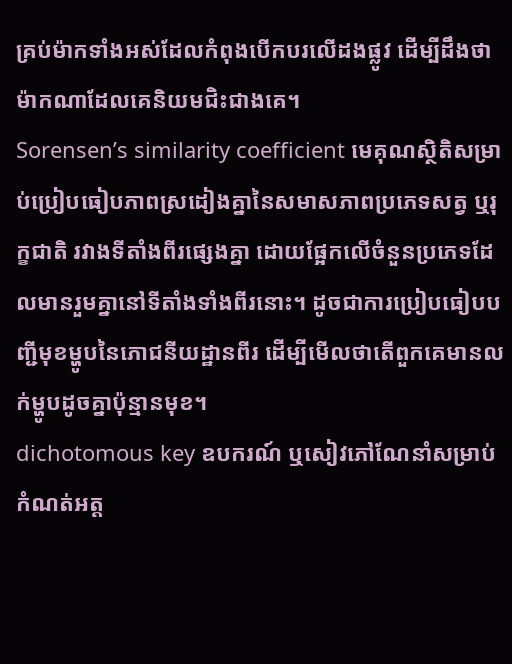គ្រប់ម៉ាកទាំងអស់ដែលកំពុងបើកបរលើដងផ្លូវ ដើម្បីដឹងថាម៉ាកណាដែលគេនិយមជិះជាងគេ។
Sorensen’s similarity coefficient មេគុណស្ថិតិសម្រាប់ប្រៀបធៀបភាពស្រដៀងគ្នានៃសមាសភាពប្រភេទសត្វ ឬរុក្ខជាតិ រវាងទីតាំងពីរផ្សេងគ្នា ដោយផ្អែកលើចំនួនប្រភេទដែលមានរួមគ្នានៅទីតាំងទាំងពីរនោះ។ ដូចជាការប្រៀបធៀបបញ្ជីមុខម្ហូបនៃភោជនីយដ្ឋានពីរ ដើម្បីមើលថាតើពួកគេមានលក់ម្ហូបដូចគ្នាប៉ុន្មានមុខ។
dichotomous key ឧបករណ៍ ឬសៀវភៅណែនាំសម្រាប់កំណត់អត្ត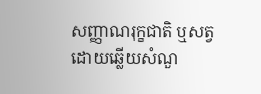សញ្ញាណរុក្ខជាតិ ឬសត្វ ដោយឆ្លើយសំណួ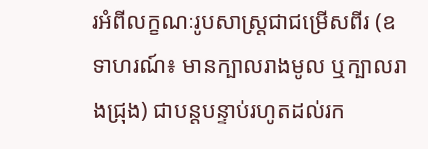រអំពីលក្ខណៈរូបសាស្ត្រជាជម្រើសពីរ (ឧទាហរណ៍៖ មានក្បាលរាងមូល ឬក្បាលរាងជ្រុង) ជាបន្តបន្ទាប់រហូតដល់រក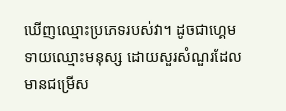ឃើញឈ្មោះប្រភេទរបស់វា។ ដូចជាហ្គេមទាយឈ្មោះមនុស្ស ដោយសួរសំណួរដែលមានជម្រើស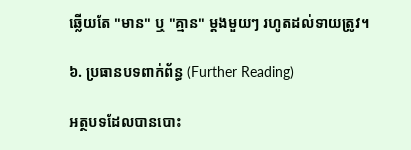ឆ្លើយតែ "មាន" ឬ "គ្មាន" ម្តងមួយៗ រហូតដល់ទាយត្រូវ។

៦. ប្រធានបទពាក់ព័ន្ធ (Further Reading)

អត្ថបទដែលបានបោះ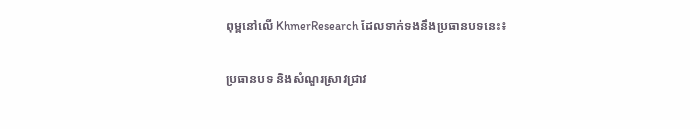ពុម្ពនៅលើ KhmerResearch ដែលទាក់ទងនឹងប្រធានបទនេះ៖

ប្រធានបទ និងសំណួរស្រាវជ្រាវ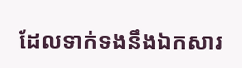ដែលទាក់ទងនឹងឯកសារ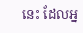នេះ ដែលអ្ន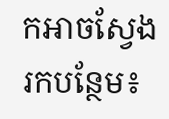កអាចស្វែងរកបន្ថែម៖